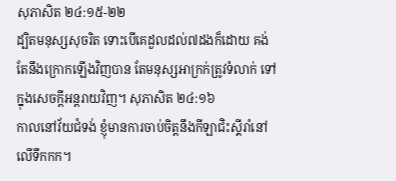សុភាសិត ២៤:១៥-២២
ដ្បិតមនុស្សសុចរិត ទោះបើគេដួលដល់៧ដងក៏ដោយ គង់តែនឹងក្រោកឡើងវិញបាន តែមនុស្សអាក្រក់ត្រូវទំលាក់ ទៅក្នុងសេចក្តីអន្តរាយវិញ។ សុភាសិត ២៤:១៦
កាលនៅវ័យជំទង់ ខ្ញុំមានការចាប់ចិត្តនឹងកីឡាជិះស្គីរាំនៅលើទឹកកក។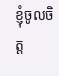ខ្ញុំចូលចិត្ត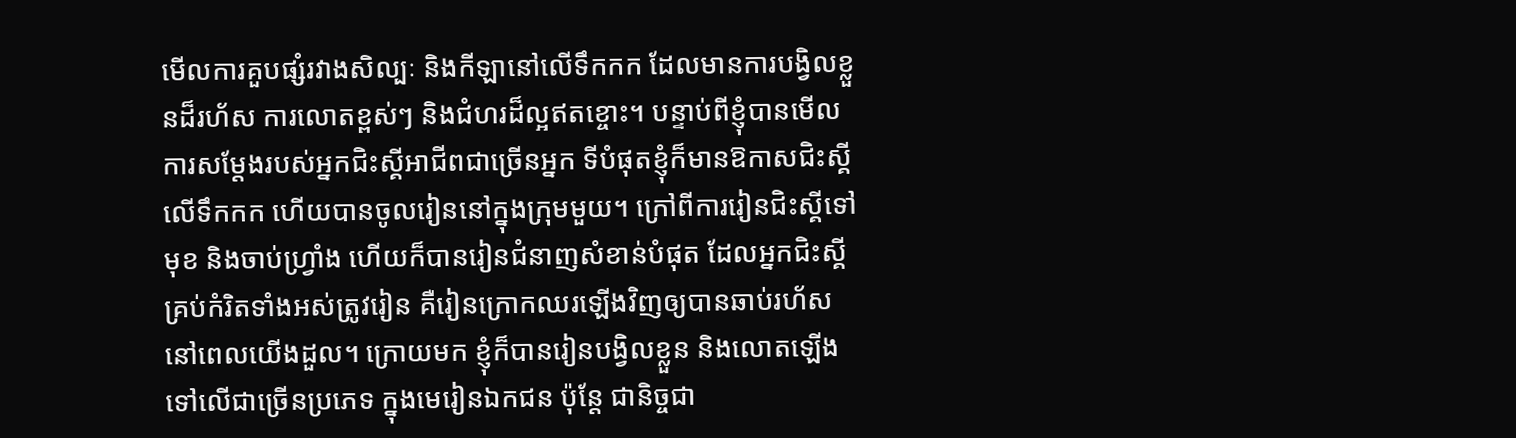មើលការគួបផ្សំរវាងសិល្បៈ និងកីឡានៅលើទឹកកក ដែលមានការបង្វិលខ្លួនដ៏រហ័ស ការលោតខ្ពស់ៗ និងជំហរដ៏ល្អឥតខ្ចោះ។ បន្ទាប់ពីខ្ញុំបានមើលការសម្ដែងរបស់អ្នកជិះស្គីអាជីពជាច្រើនអ្នក ទីបំផុតខ្ញុំក៏មានឱកាសជិះស្គីលើទឹកកក ហើយបានចូលរៀននៅក្នុងក្រុមមួយ។ ក្រៅពីការរៀនជិះស្គីទៅមុខ និងចាប់ហ្វ្រាំង ហើយក៏បានរៀនជំនាញសំខាន់បំផុត ដែលអ្នកជិះស្គីគ្រប់កំរិតទាំងអស់ត្រូវរៀន គឺរៀនក្រោកឈរឡើងវិញឲ្យបានឆាប់រហ័ស នៅពេលយើងដួល។ ក្រោយមក ខ្ញុំក៏បានរៀនបង្វិលខ្លួន និងលោតឡើងទៅលើជាច្រើនប្រភេទ ក្នុងមេរៀនឯកជន ប៉ុន្តែ ជានិច្ចជា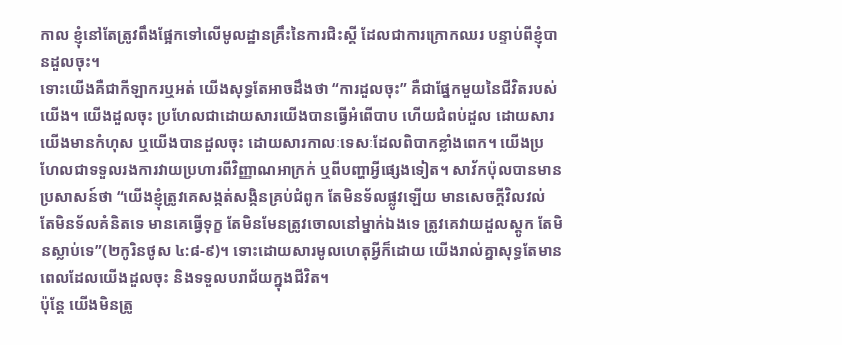កាល ខ្ញុំនៅតែត្រូវពឹងផ្អែកទៅលើមូលដ្ឋានគ្រឹះនៃការជិះស្គី ដែលជាការក្រោកឈរ បន្ទាប់ពីខ្ញុំបានដួលចុះ។
ទោះយើងគឺជាកីឡាករឬអត់ យើងសុទ្ធតែអាចដឹងថា “ការដួលចុះ” គឺជាផ្នែកមួយនៃជីវិតរបស់យើង។ យើងដួលចុះ ប្រហែលជាដោយសារយើងបានធ្វើអំពើបាប ហើយជំពប់ដួល ដោយសារយើងមានកំហុស ឬយើងបានដួលចុះ ដោយសារកាលៈទេសៈដែលពិបាកខ្លាំងពេក។ យើងប្រហែលជាទទួលរងការវាយប្រហារពីវិញ្ញាណអាក្រក់ ឬពីបញ្ហាអ្វីផ្សេងទៀត។ សាវ័កប៉ុលបានមានប្រសាសន៍ថា “យើងខ្ញុំត្រូវគេសង្កត់សង្កិនគ្រប់ជំពូក តែមិនទ័លផ្លូវឡើយ មានសេចក្តីវិលវល់ តែមិនទ័លគំនិតទេ មានគេធ្វើទុក្ខ តែមិនមែនត្រូវចោលនៅម្នាក់ឯងទេ ត្រូវគេវាយដួលស្តូក តែមិនស្លាប់ទេ”(២កូរិនថូស ៤:៨-៩)។ ទោះដោយសារមូលហេតុអ្វីក៏ដោយ យើងរាល់គ្នាសុទ្ធតែមានពេលដែលយើងដួលចុះ និងទទួលបរាជ័យក្នុងជីវិត។
ប៉ុន្តែ យើងមិនត្រូ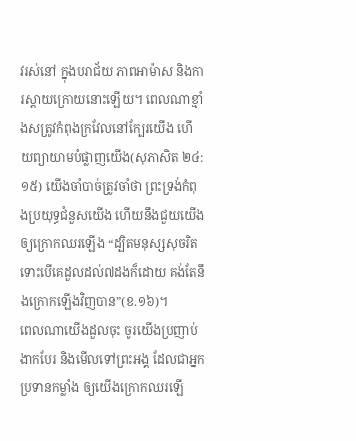វរស់នៅ ក្នុងបរាជ័យ ភាពអាម៉ាស និងការស្តាយក្រោយនោះឡើយ។ ពេលណាខ្មាំងសត្រូវកំពុងក្រវែលនៅក្បែរយើង ហើយព្យាយាមបំផ្លាញយើង(សុភាសិត ២៤:១៥) យើងចាំបាច់ត្រូវចាំថា ព្រះទ្រង់កំពុងប្រយុទ្ធជំនួសយើង ហើយនឹងជួយយើងឲ្យក្រោកឈរឡើង “ដ្បិតមនុស្សសុចរិត ទោះបើគេដួលដល់៧ដងក៏ដោយ គង់តែនឹងក្រោកឡើងវិញបាន”(ខ.១៦)។
ពេលណាយើងដួលចុះ ចូរយើងប្រញាប់ងាកបែរ និងមើលទៅព្រះអង្គ ដែលជាអ្នកប្រទានកម្លាំង ឲ្យយើងក្រោកឈរឡើ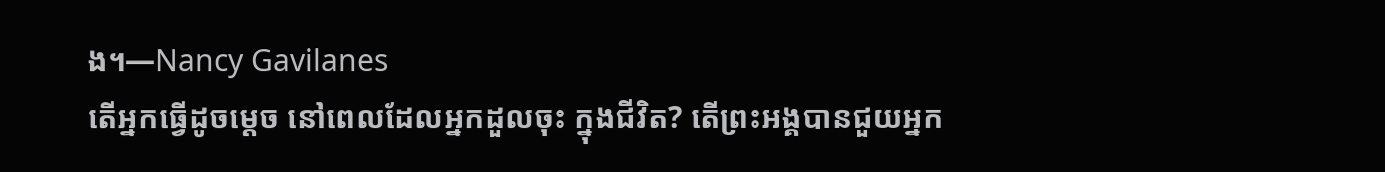ង។—Nancy Gavilanes
តើអ្នកធ្វើដូចម្តេច នៅពេលដែលអ្នកដួលចុះ ក្នុងជីវិត? តើព្រះអង្គបានជួយអ្នក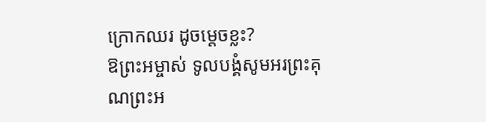ក្រោកឈរ ដូចម្តេចខ្លះ?
ឱព្រះអម្ចាស់ ទូលបង្គំសូមអរព្រះគុណព្រះអ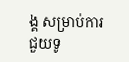ង្គ សម្រាប់ការជួយទូ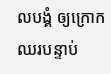លបង្គំ ឲ្យក្រោកឈរបន្ទាប់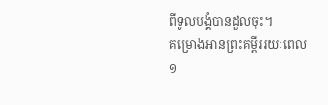ពីទូលបង្គំបានដួលចុះ។
គម្រោងអានព្រះគម្ពីររយៈពេល១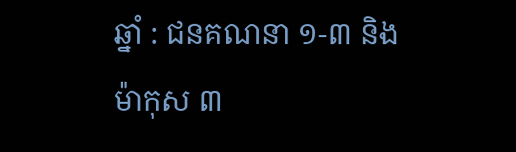ឆ្នាំ : ជនគណនា ១-៣ និង ម៉ាកុស ៣